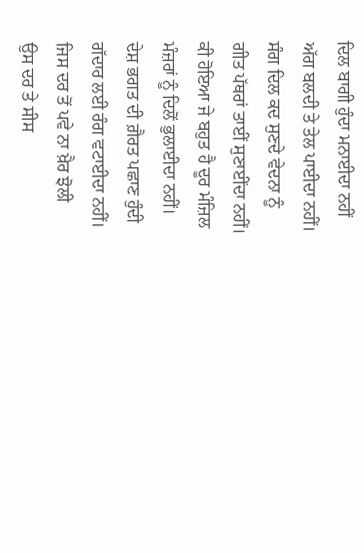ਦਿਲ ਬਾਗੀ ਹੁੰਦਾ ਮਨਾਈਦਾ ਨਹੀਂ
ਅੱਗ ਬਲਦੀ ਤੇ ਤੇਲ ਪਾਈਦਾ ਨਹੀਂ।
ਸੰਗ ਦਿਲ ਕਦ ਸੁਣਦੇ ਵੇਦਨਾ ਨੂੰ
ਗੀਤ ਪੱਥਰਾਂ ਤਾਈਂ ਸੁਣਾਈਂਦਾ ਨਹੀਂ।
ਕੀ ਹੋਇਆ ਜੇ ਬਹੁਤ ਹੈ ਦੂਰ ਮੰਜ਼ਿਲ
ਮੰਜ਼ਰਾਂ ਨੂੰ ਦਿਲੋਂ ਭੁਲਾਈਦਾ ਨਹੀਂ।
ਦੇਸ਼ ਭਗਤ ਦੀ ਗ਼ੈਰਤ ਪਛਾਣ ਹੁੰਦੀ
ਗੱਦਾਰ ਲਈ ਰੰਗ ਵਟਾਈਦਾ ਨਹੀਂ।
ਜਿਸ ਦਰ ਤੋਂ ਪਵੇ ਨਾ ਖ਼ੈਰ ਝੋਲੀ
ਉਸ ਦਰ ਤੇ ਸੀਸ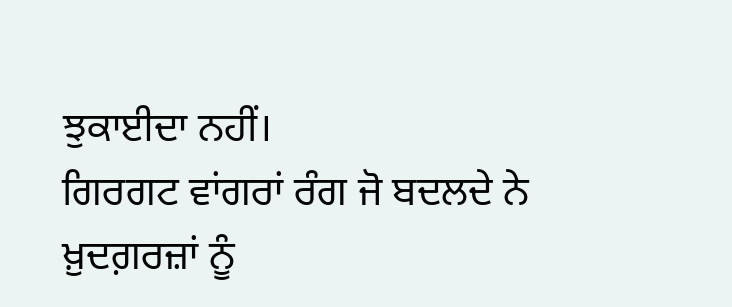ਝੁਕਾਈਦਾ ਨਹੀਂ।
ਗਿਰਗਟ ਵਾਂਗਰਾਂ ਰੰਗ ਜੋ ਬਦਲਦੇ ਨੇ
ਖ਼ੁਦਗ਼ਰਜ਼ਾਂ ਨੂੰ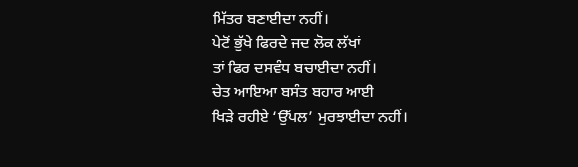ਮਿੱਤਰ ਬਣਾਈਦਾ ਨਹੀਂ।
ਪੇਟੋਂ ਭੁੱਖੇ ਫਿਰਦੇ ਜਦ ਲੋਕ ਲੱਖਾਂ
ਤਾਂ ਫਿਰ ਦਸਵੰਧ ਬਚਾਈਦਾ ਨਹੀਂ।
ਚੇਤ ਆਇਆ ਬਸੰਤ ਬਹਾਰ ਆਈ
ਖਿੜੇ ਰਹੀਏ ‘ਉੱਪਲ’ ਮੁਰਝਾਈਦਾ ਨਹੀਂ।